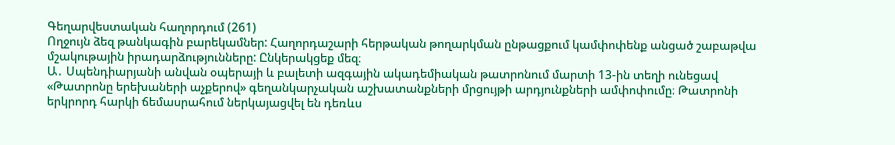Գեղարվեստական հաղորդում (261)
Ողջույն ձեզ թանկագին բարեկամներ: Հաղորդաշարի հերթական թողարկման ընթացքում կամփոփենք անցած շաբաթվա մշակութային իրադարձությունները: Ընկերակցեք մեզ։
Ա․ Սպենդիարյանի անվան օպերայի և բալետի ազգային ակադեմիական թատրոնում մարտի 13-ին տեղի ունեցավ «Թատրոնը երեխաների աչքերով» գեղանկարչական աշխատանքների մրցույթի արդյունքների ամփոփումը։ Թատրոնի երկրորդ հարկի ճեմասրահում ներկայացվել են դեռևս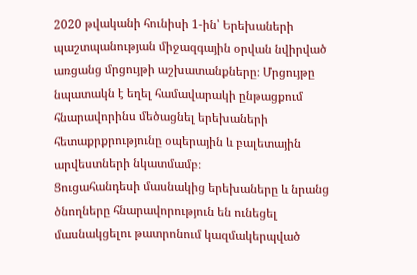2020 թվականի հունիսի 1-ին՝ Երեխաների պաշտպանության միջազգային օրվան նվիրված առցանց մրցույթի աշխատանքները։ Մրցույթը նպատակն է եղել համավարակի ընթացքում հնարավորինս մեծացնել երեխաների հետաքրքրությունը օպերային և բալետային արվեստների նկատմամբ։
Ցուցահանդեսի մասնակից երեխաները և նրանց ծնողները հնարավորություն են ունեցել մասնակցելու թատրոնում կազմակերպված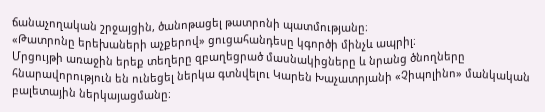ճանաչողական շրջայցին, ծանոթացել թատրոնի պատմությանը։
«Թատրոնը երեխաների աչքերով» ցուցահանդեսը կգործի մինչև ապրիլ։
Մրցույթի առաջին երեք տեղերը զբաղեցրած մասնակիցները և նրանց ծնողները հնարավորություն են ունեցել ներկա գտնվելու Կարեն Խաչատրյանի «Չիպոլինո» մանկական բալետային ներկայացմանը։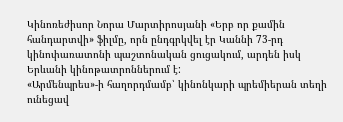Կինոռեժիսոր Նորա Մարտիրոսյանի «Երբ որ քամին հանդարտվի» ֆիլմը, որն ընդգրկվել էր Կաննի 73-րդ կինոփառատոնի պաշտոնական ցուցակում, արդեն իսկ Երևանի կինոթատրոններում է:
«Արմենպրես»-ի հաղորդմամբ՝ կինոնկարի պրեմիերան տեղի ունեցավ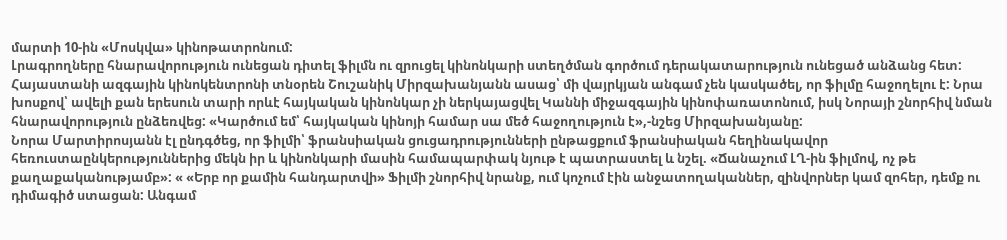մարտի 10-ին «Մոսկվա» կինոթատրոնում:
Լրագրողները հնարավորություն ունեցան դիտել ֆիլմն ու զրուցել կինոնկարի ստեղծման գործում դերակատարություն ունեցած անձանց հետ:
Հայաստանի ազգային կինոկենտրոնի տնօրեն Շուշանիկ Միրզախանյանն ասաց՝ մի վայրկյան անգամ չեն կասկածել, որ ֆիլմը հաջողելու է: Նրա խոսքով՝ ավելի քան երեսուն տարի որևէ հայկական կինոնկար չի ներկայացվել Կաննի միջազգային կինոփառատոնում, իսկ Նորայի շնորհիվ նման հնարավորություն ընձեռվեց: «Կարծում եմ՝ հայկական կինոյի համար սա մեծ հաջողություն է»,-նշեց Միրզախանյանը:
Նորա Մարտիրոսյանն էլ ընդգծեց, որ ֆիլմի՝ ֆրանսիական ցուցադրությունների ընթացքում ֆրանսիական հեղինակավոր հեռուստաընկերություններից մեկն իր և կինոնկարի մասին համապարփակ նյութ է պատրաստել և նշել. «Ճանաչում ԼՂ-ին ֆիլմով, ոչ թե քաղաքականությամբ»: « «Երբ որ քամին հանդարտվի» Ֆիլմի շնորհիվ նրանք, ում կոչում էին անջատողականներ, զինվորներ կամ զոհեր, դեմք ու դիմագիծ ստացան: Անգամ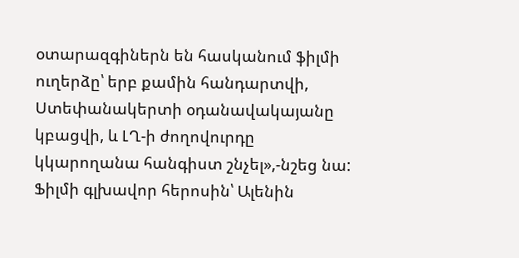օտարազգիներն են հասկանում ֆիլմի ուղերձը՝ երբ քամին հանդարտվի, Ստեփանակերտի օդանավակայանը կբացվի, և ԼՂ-ի ժողովուրդը կկարողանա հանգիստ շնչել»,-նշեց նա:
Ֆիլմի գլխավոր հերոսին՝ Ալենին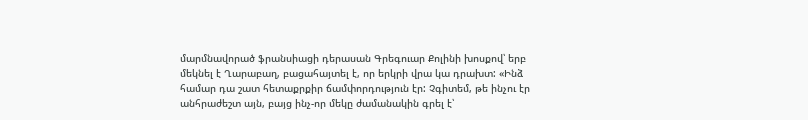մարմնավորած ֆրանսիացի դերասան Գրեգուար Քոլինի խոսքով՝ երբ մեկնել է Ղարաբաղ, բացահայտել է, որ երկրի վրա կա դրախտ: «Ինձ համար դա շատ հետաքրքիր ճամփորդություն էր: Չգիտեմ, թե ինչու էր անհրաժեշտ այն, բայց ինչ-որ մեկը ժամանակին գրել է՝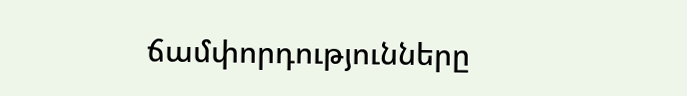ճամփորդությունները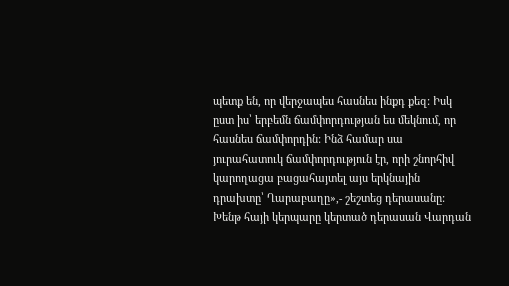պետք են, որ վերջապես հասնես ինքդ քեզ: Իսկ ըստ իս՝ երբեմն ճամփորդության ես մեկնում, որ հասնես ճամփորդին: Ինձ համար սա յուրահատուկ ճամփորդություն էր, որի շնորհիվ կարողացա բացահայտել այս երկնային դրախտը՝ Ղարաբաղը»,- շեշտեց դերասանը:
Խենթ հայի կերպարը կերտած դերասան Վարդան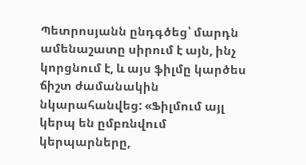Պետրոսյանն ընդգծեց՝ մարդն ամենաշատը սիրում է այն, ինչ կորցնում է, և այս ֆիլմը կարծես ճիշտ ժամանակին նկարահանվեց: «Ֆիլմում այլ կերպ են ըմբռնվում կերպարները,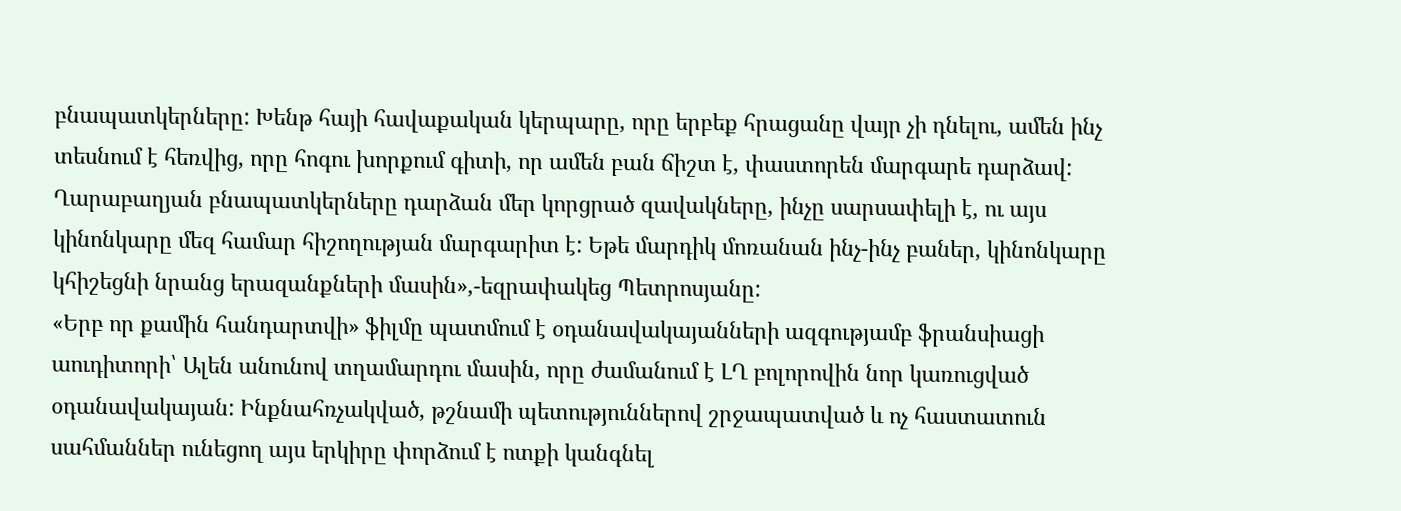բնապատկերները: Խենթ հայի հավաքական կերպարը, որը երբեք հրացանը վայր չի դնելու, ամեն ինչ տեսնում է հեռվից, որը հոգու խորքում գիտի, որ ամեն բան ճիշտ է, փաստորեն մարգարե դարձավ: Ղարաբաղյան բնապատկերները դարձան մեր կորցրած զավակները, ինչը սարսափելի է, ու այս կինոնկարը մեզ համար հիշողության մարգարիտ է: Եթե մարդիկ մոռանան ինչ-ինչ բաներ, կինոնկարը կհիշեցնի նրանց երազանքների մասին»,-եզրափակեց Պետրոսյանը:
«Երբ որ քամին հանդարտվի» ֆիլմը պատմում է օդանավակայանների ազգությամբ ֆրանսիացի աուդիտորի՝ Ալեն անունով տղամարդու մասին, որը ժամանում է ԼՂ բոլորովին նոր կառուցված օդանավակայան: Ինքնահռչակված, թշնամի պետություններով շրջապատված և ոչ հաստատուն սահմաններ ունեցող այս երկիրը փորձում է ոտքի կանգնել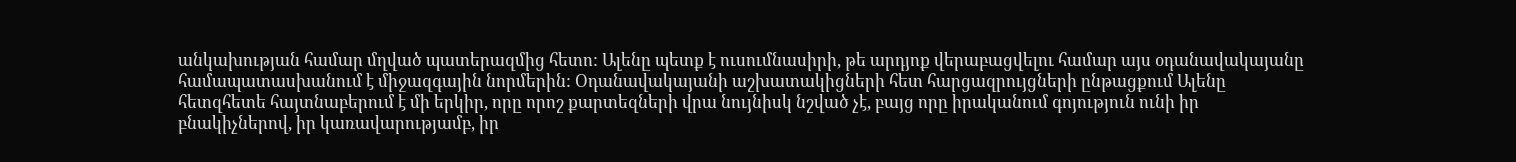անկախության համար մղված պատերազմից հետո: Ալենը պետք է ուսումնասիրի, թե արդյոք վերաբացվելու համար այս օդանավակայանը համապատասխանում է միջազգային նորմերին: Օդանավակայանի աշխատակիցների հետ հարցազրույցների ընթացքում Ալենը հետզհետե հայտնաբերում է մի երկիր, որը որոշ քարտեզների վրա նույնիսկ նշված չէ, բայց որը իրականում գոյություն ունի իր բնակիչներով, իր կառավարությամբ, իր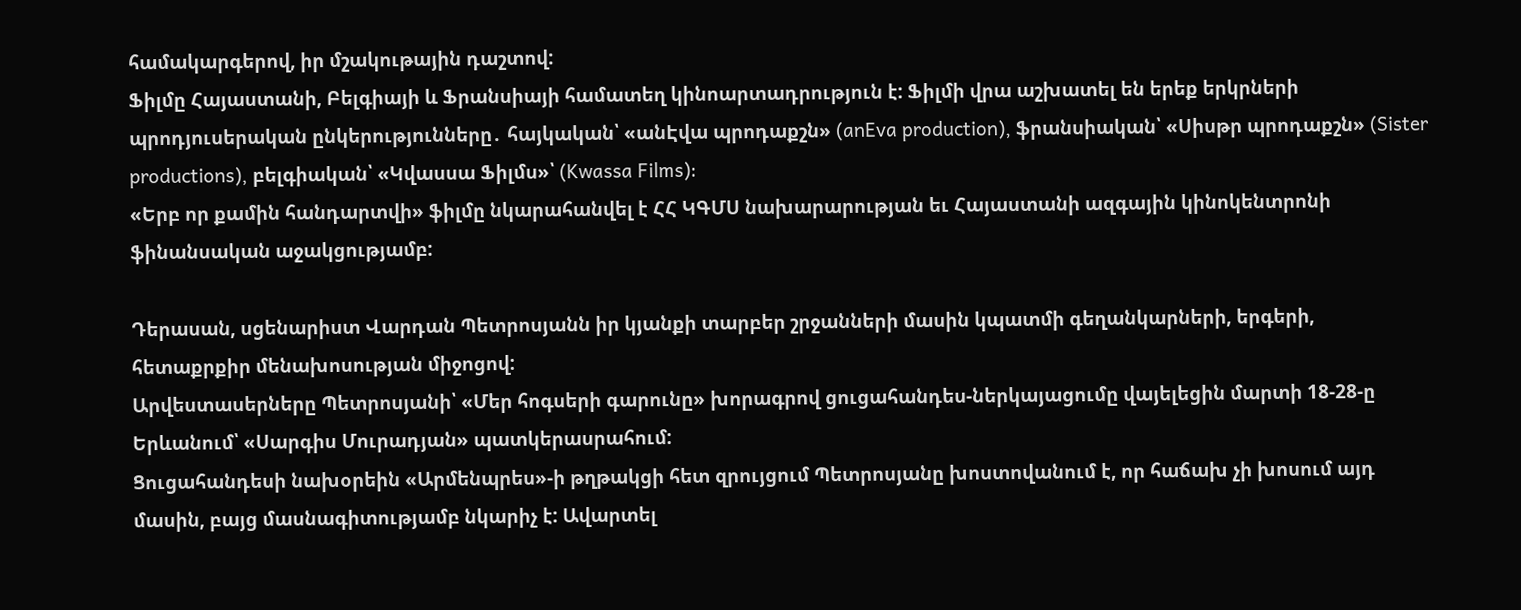համակարգերով, իր մշակութային դաշտով:
Ֆիլմը Հայաստանի, Բելգիայի և Ֆրանսիայի համատեղ կինոարտադրություն է: Ֆիլմի վրա աշխատել են երեք երկրների պրոդյուսերական ընկերությունները․ հայկական՝ «անԷվա պրոդաքշն» (anEva production), ֆրանսիական՝ «Սիսթր պրոդաքշն» (Sister productions), բելգիական՝ «Կվասսա Ֆիլմս»՝ (Kwassa Films):
«Երբ որ քամին հանդարտվի» ֆիլմը նկարահանվել է ՀՀ ԿԳՄՍ նախարարության եւ Հայաստանի ազգային կինոկենտրոնի ֆինանսական աջակցությամբ:

Դերասան, սցենարիստ Վարդան Պետրոսյանն իր կյանքի տարբեր շրջանների մասին կպատմի գեղանկարների, երգերի, հետաքրքիր մենախոսության միջոցով:
Արվեստասերները Պետրոսյանի՝ «Մեր հոգսերի գարունը» խորագրով ցուցահանդես-ներկայացումը վայելեցին մարտի 18-28-ը Երևանում՝ «Սարգիս Մուրադյան» պատկերասրահում:
Ցուցահանդեսի նախօրեին «Արմենպրես»-ի թղթակցի հետ զրույցում Պետրոսյանը խոստովանում է, որ հաճախ չի խոսում այդ մասին, բայց մասնագիտությամբ նկարիչ է: Ավարտել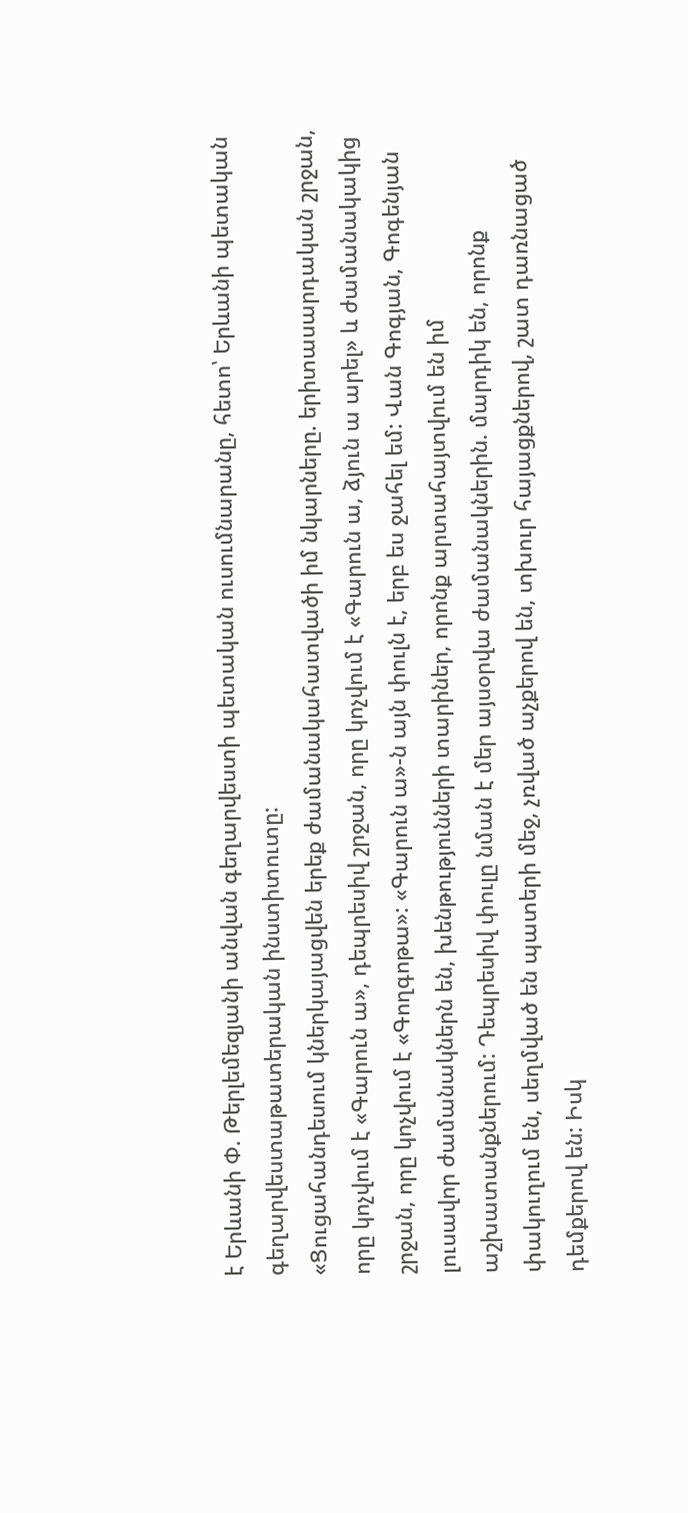է Երևանի Փ. Թերլեմեզյանի անվան գեղարվեստի պետական ուսումնարանը, հետո՝ Երևանի պետական գեղարվեստաթատերական ինստիտուտը:
«Ցուցահանդեսում կներկայացվեն երեք ժամանակահատվածի իմ նկարները. երիտասարդական շրջան, որը կոչվում է «Գարուն ա», դեպրեսիվ շրջան, որը կոչվում է «Գարուն ա, ձյուն ա արել» և ժամանակակից շրջան, որը կոչվում է «Գողգոթա»: «Գարուն ա»-ն այն փուլն է, երբ ես ջահել եմ: Վան Գոգյան, Գոգենյան լուսավոր ժամանակներն են, խենթությունների տարիներ, որոնք արտահայտվում են իմ աշխատանքներում: Դեպրեսիվ փուլը նման է մեր այսօրվա ժամանակներին. մարդիկ են, որոնք փակուղում են, սեղմված են պատերի մեջ, չռված աչքերով են, տխուր հայացքներով, շատ դառնացած դեմքերով են: Իսկ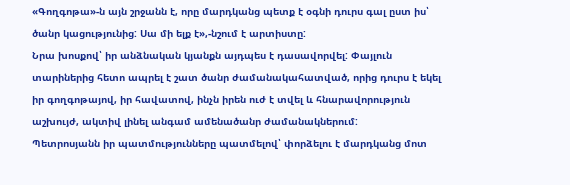«Գողգոթա»-ն այն շրջանն է, որը մարդկանց պետք է օգնի դուրս գալ ըստ իս՝ ծանր կացությունից: Սա մի ելք է»,-նշում է արտիստը:
Նրա խոսքով՝ իր անձնական կյանքն այդպես է դասավորվել: Փայլուն տարիներից հետո ապրել է շատ ծանր ժամանակահատված, որից դուրս է եկել իր գողգոթայով, իր հավատով, ինչն իրեն ուժ է տվել և հնարավորություն աշխույժ, ակտիվ լինել անգամ ամենածանր ժամանակներում:
Պետրոսյանն իր պատմությունները պատմելով՝ փորձելու է մարդկանց մոտ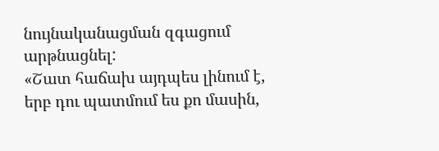նույնականացման զգացում արթնացնել:
«Շատ հաճախ այդպես լինում է, երբ դու պատմում ես քո մասին,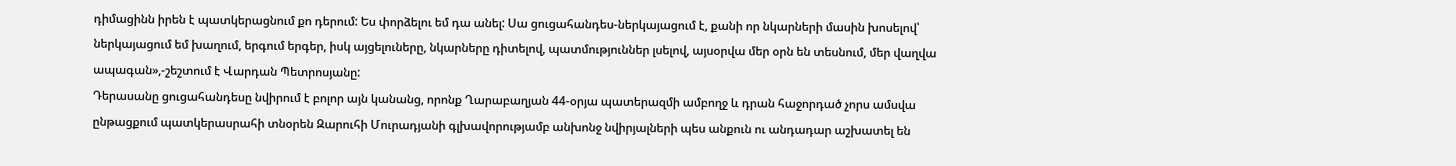դիմացինն իրեն է պատկերացնում քո դերում: Ես փորձելու եմ դա անել: Սա ցուցահանդես-ներկայացում է, քանի որ նկարների մասին խոսելով՝ ներկայացում եմ խաղում, երգում երգեր, իսկ այցելուները, նկարները դիտելով, պատմություններ լսելով, այսօրվա մեր օրն են տեսնում, մեր վաղվա ապագան»,-շեշտում է Վարդան Պետրոսյանը:
Դերասանը ցուցահանդեսը նվիրում է բոլոր այն կանանց, որոնք Ղարաբաղյան 44-օրյա պատերազմի ամբողջ և դրան հաջորդած չորս ամսվա ընթացքում պատկերասրահի տնօրեն Զարուհի Մուրադյանի գլխավորությամբ անխոնջ նվիրյալների պես անքուն ու անդադար աշխատել են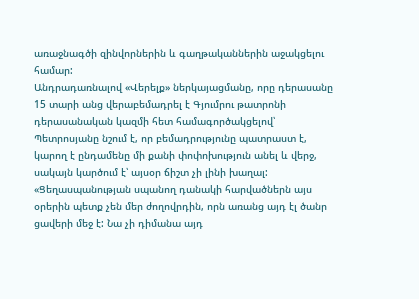առաջնագծի զինվորներին և գաղթականներին աջակցելու համար:
Անդրադառնալով «Վերելք» ներկայացմանը, որը դերասանը 15 տարի անց վերաբեմադրել է Գյումրու թատրոնի դերասանական կազմի հետ համագործակցելով՝ Պետրոսյանը նշում է, որ բեմադրությունը պատրաստ է, կարող է ընդամենը մի քանի փոփոխություն անել և վերջ, սակայն կարծում է՝ այսօր ճիշտ չի լինի խաղալ: «Ցեղասպանության սպանող դանակի հարվածներն այս օրերին պետք չեն մեր ժողովրդին, որն առանց այդ էլ ծանր ցավերի մեջ է: Նա չի դիմանա այդ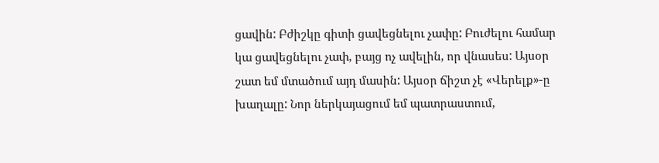ցավին: Բժիշկը գիտի ցավեցնելու չափը: Բուժելու համար կա ցավեցնելու չափ, բայց ոչ ավելին, որ վնասես: Այսօր շատ եմ մտածում այդ մասին: Այսօր ճիշտ չէ «Վերելք»-ը խաղալը: Նոր ներկայացում եմ պատրաստում,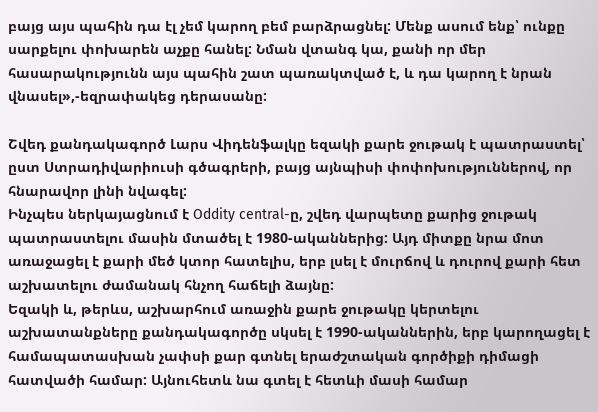բայց այս պահին դա էլ չեմ կարող բեմ բարձրացնել: Մենք ասում ենք՝ ունքը սարքելու փոխարեն աչքը հանել: Նման վտանգ կա, քանի որ մեր հասարակությունն այս պահին շատ պառակտված է, և դա կարող է նրան վնասել»,-եզրափակեց դերասանը:

Շվեդ քանդակագործ Լարս Վիդենֆալկը եզակի քարե ջութակ է պատրաստել՝ ըստ Ստրադիվարիուսի գծագրերի, բայց այնպիսի փոփոխություններով, որ հնարավոր լինի նվագել:
Ինչպես ներկայացնում է Oddity central-ը, շվեդ վարպետը քարից ջութակ պատրաստելու մասին մտածել է 1980-ականներից: Այդ միտքը նրա մոտ առաջացել է քարի մեծ կտոր հատելիս, երբ լսել է մուրճով և դուրով քարի հետ աշխատելու ժամանակ հնչող հաճելի ձայնը:
Եզակի և, թերևս, աշխարհում առաջին քարե ջութակը կերտելու աշխատանքները քանդակագործը սկսել է 1990-ականներին, երբ կարողացել է համապատասխան չափսի քար գտնել երաժշտական գործիքի դիմացի հատվածի համար: Այնուհետև նա գտել է հետևի մասի համար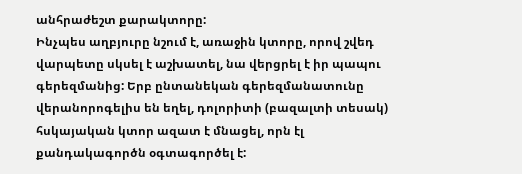անհրաժեշտ քարակտորը:
Ինչպես աղբյուրը նշում է, առաջին կտորը, որով շվեդ վարպետը սկսել է աշխատել, նա վերցրել է իր պապու գերեզմանից: Երբ ընտանեկան գերեզմանատունը վերանորոգելիս են եղել, դոլորիտի (բազալտի տեսակ) հսկայական կտոր ազատ է մնացել, որն էլ քանդակագործն օգտագործել է: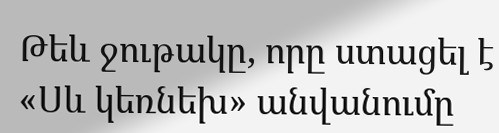Թեև ջութակը, որը ստացել է «Սև կեռնեխ» անվանումը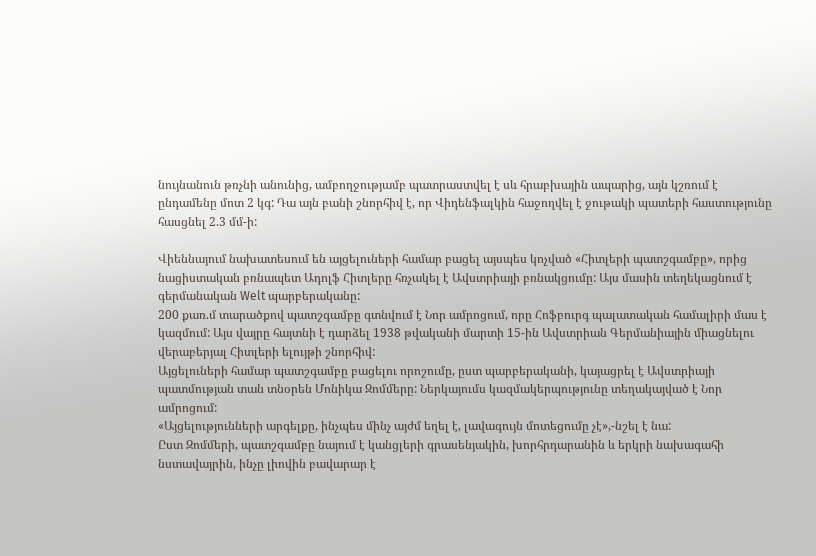նույնանուն թռչնի անունից, ամբողջությամբ պատրաստվել է սև հրաբխային ապարից, այն կշռում է ընդամենը մոտ 2 կգ: Դա այն բանի շնորհիվ է, որ Վիդենֆալկին հաջողվել է ջութակի պատերի հաստությունը հասցնել 2.3 մմ-ի:

Վիեննայում նախատեսում են այցելուների համար բացել այսպես կոչված «Հիտլերի պատշգամբը», որից նացիստական բռնապետ Ադոլֆ Հիտլերը հռչակել է Ավստրիայի բռնակցումը: Այս մասին տեղեկացնում է գերմանական Welt պարբերականը:
200 քառ.մ տարածքով պատշգամբը գտնվում է Նոր ամրոցում, որը Հոֆբուրգ պալատական համալիրի մաս է կազմում: Այս վայրը հայտնի է դարձել 1938 թվականի մարտի 15-ին Ավստրիան Գերմանիային միացնելու վերաբերյալ Հիտլերի ելույթի շնորհիվ:
Այցելուների համար պատշգամբը բացելու որոշումը, ըստ պարբերականի, կայացրել է Ավստրիայի պատմության տան տնօրեն Մոնիկա Զոմմերը: Ներկայումս կազմակերպությունը տեղակայված է Նոր ամրոցում:
«Այցելությունների արգելքը, ինչպես մինչ այժմ եղել է, լավագույն մոտեցումը չէ»,-նշել է նա:
Ըստ Զոմմերի, պատշգամբը նայում է կանցլերի գրասենյակին, խորհրդարանին և երկրի նախագահի նստավայրին, ինչը լիովին բավարար է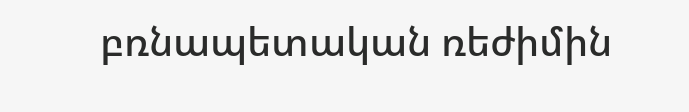բռնապետական ռեժիմին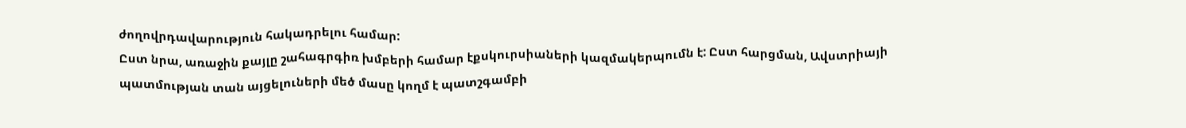ժողովրդավարություն հակադրելու համար:
Ըստ նրա, առաջին քայլը շահագրգիռ խմբերի համար էքսկուրսիաների կազմակերպումն է: Ըստ հարցման, Ավստրիայի պատմության տան այցելուների մեծ մասը կողմ է պատշգամբի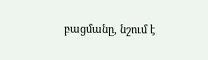բացմանը, նշում է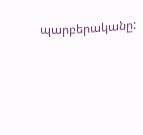պարբերականը: